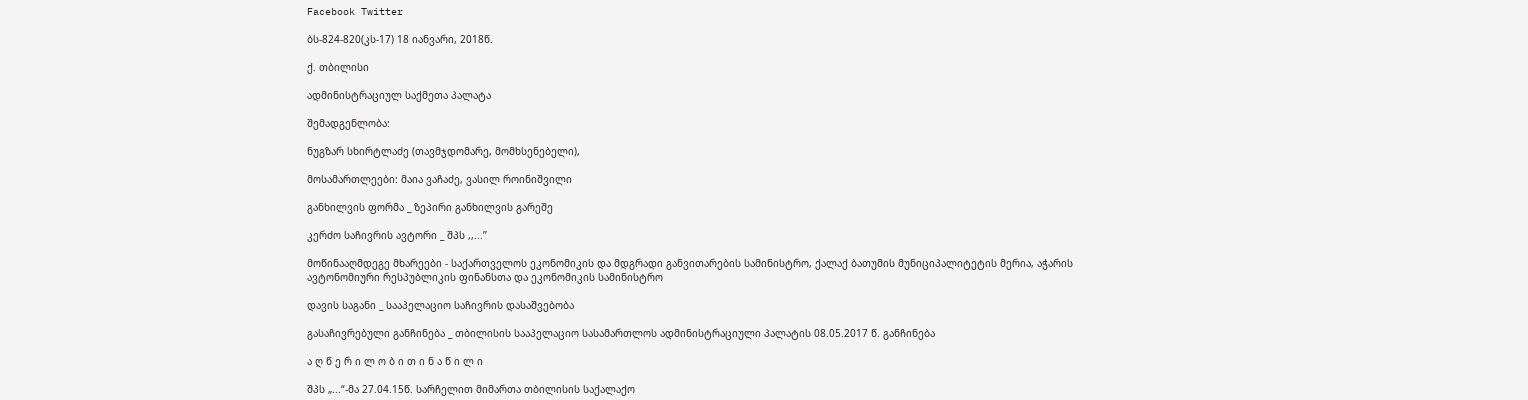Facebook Twitter

ბს-824-820(კს-17) 18 იანვარი, 2018წ.

ქ. თბილისი

ადმინისტრაციულ საქმეთა პალატა

შემადგენლობა:

ნუგზარ სხირტლაძე (თავმჯდომარე, მომხსენებელი),

მოსამართლეები: მაია ვაჩაძე, ვასილ როინიშვილი

განხილვის ფორმა _ ზეპირი განხილვის გარეშე

კერძო საჩივრის ავტორი _ შპს ,,...’’

მოწინააღმდეგე მხარეები - საქართველოს ეკონომიკის და მდგრადი განვითარების სამინისტრო, ქალაქ ბათუმის მუნიციპალიტეტის მერია, აჭარის ავტონომიური რესპუბლიკის ფინანსთა და ეკონომიკის სამინისტრო

დავის საგანი _ სააპელაციო საჩივრის დასაშვებობა

გასაჩივრებული განჩინება _ თბილისის სააპელაციო სასამართლოს ადმინისტრაციული პალატის 08.05.2017 წ. განჩინება

ა ღ წ ე რ ი ლ ო ბ ი თ ი ნ ა წ ი ლ ი

შპს „...“-მა 27.04.15წ. სარჩელით მიმართა თბილისის საქალაქო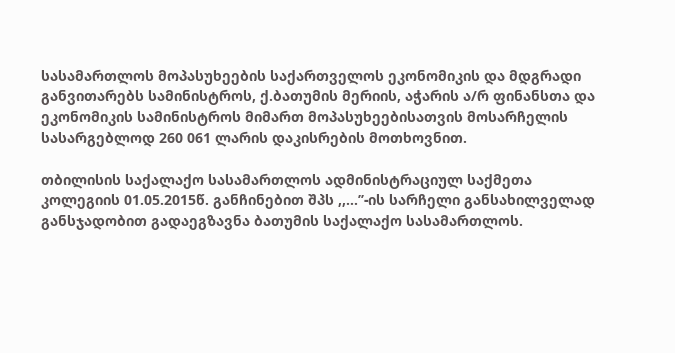სასამართლოს მოპასუხეების საქართველოს ეკონომიკის და მდგრადი განვითარებს სამინისტროს, ქ.ბათუმის მერიის, აჭარის ა/რ ფინანსთა და ეკონომიკის სამინისტროს მიმართ მოპასუხეებისათვის მოსარჩელის სასარგებლოდ 260 061 ლარის დაკისრების მოთხოვნით.

თბილისის საქალაქო სასამართლოს ადმინისტრაციულ საქმეთა კოლეგიის 01.05.2015წ. განჩინებით შპს ,,...’’-ის სარჩელი განსახილველად განსჯადობით გადაეგზავნა ბათუმის საქალაქო სასამართლოს.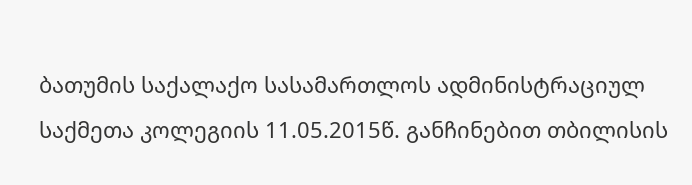ბათუმის საქალაქო სასამართლოს ადმინისტრაციულ საქმეთა კოლეგიის 11.05.2015წ. განჩინებით თბილისის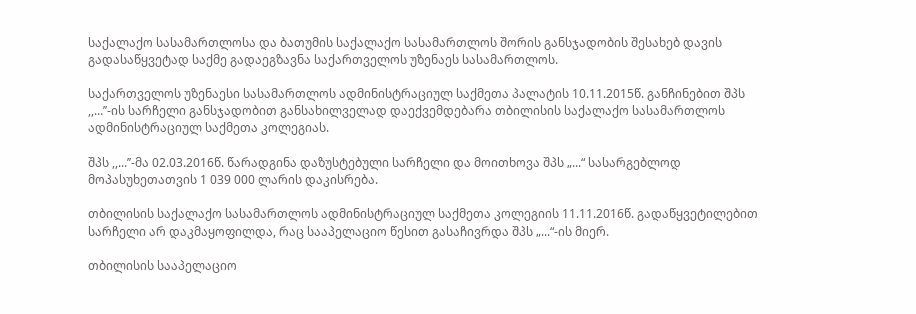საქალაქო სასამართლოსა და ბათუმის საქალაქო სასამართლოს შორის განსჯადობის შესახებ დავის გადასაწყვეტად საქმე გადაეგზავნა საქართველოს უზენაეს სასამართლოს.

საქართველოს უზენაესი სასამართლოს ადმინისტრაციულ საქმეთა პალატის 10.11.2015წ. განჩინებით შპს ,,...’’-ის სარჩელი განსჯადობით განსახილველად დაექვემდებარა თბილისის საქალაქო სასამართლოს ადმინისტრაციულ საქმეთა კოლეგიას.

შპს ,,...’’-მა 02.03.2016წ. წარადგინა დაზუსტებული სარჩელი და მოითხოვა შპს „...“ სასარგებლოდ მოპასუხეთათვის 1 039 000 ლარის დაკისრება.

თბილისის საქალაქო სასამართლოს ადმინისტრაციულ საქმეთა კოლეგიის 11.11.2016წ. გადაწყვეტილებით სარჩელი არ დაკმაყოფილდა, რაც სააპელაციო წესით გასაჩივრდა შპს „...“-ის მიერ.

თბილისის სააპელაციო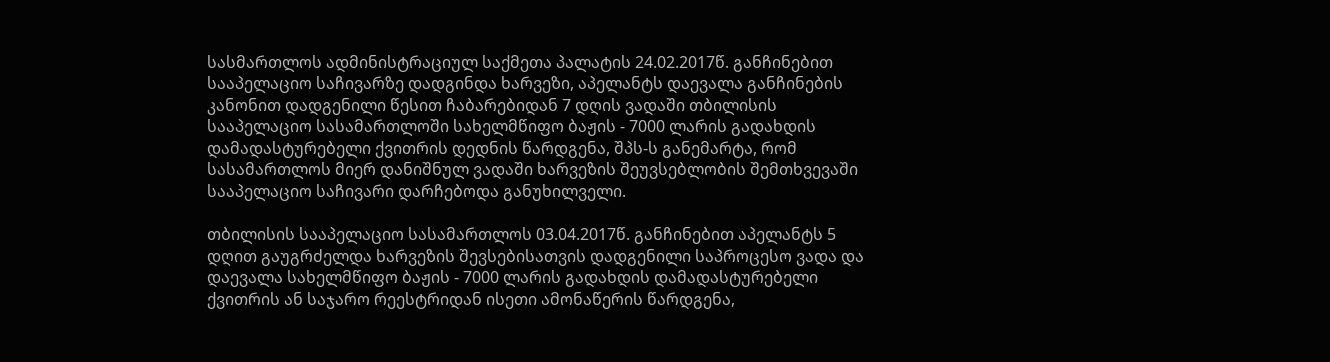სასმართლოს ადმინისტრაციულ საქმეთა პალატის 24.02.2017წ. განჩინებით სააპელაციო საჩივარზე დადგინდა ხარვეზი, აპელანტს დაევალა განჩინების კანონით დადგენილი წესით ჩაბარებიდან 7 დღის ვადაში თბილისის სააპელაციო სასამართლოში სახელმწიფო ბაჟის - 7000 ლარის გადახდის დამადასტურებელი ქვითრის დედნის წარდგენა, შპს-ს განემარტა, რომ სასამართლოს მიერ დანიშნულ ვადაში ხარვეზის შეუვსებლობის შემთხვევაში სააპელაციო საჩივარი დარჩებოდა განუხილველი.

თბილისის სააპელაციო სასამართლოს 03.04.2017წ. განჩინებით აპელანტს 5 დღით გაუგრძელდა ხარვეზის შევსებისათვის დადგენილი საპროცესო ვადა და დაევალა სახელმწიფო ბაჟის - 7000 ლარის გადახდის დამადასტურებელი ქვითრის ან საჯარო რეესტრიდან ისეთი ამონაწერის წარდგენა,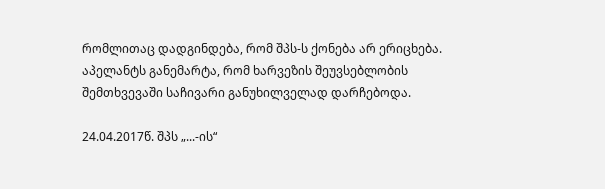რომლითაც დადგინდება, რომ შპს-ს ქონება არ ერიცხება. აპელანტს განემარტა, რომ ხარვეზის შეუვსებლობის შემთხვევაში საჩივარი განუხილველად დარჩებოდა.

24.04.2017წ. შპს „...-ის“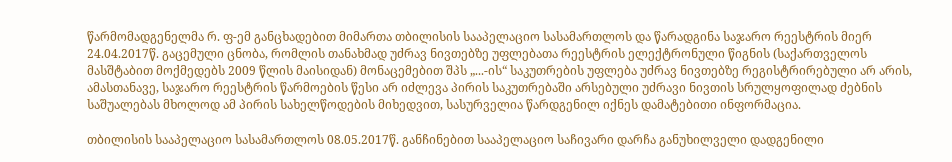წარმომადგენელმა რ. ფ-ემ განცხადებით მიმართა თბილისის სააპელაციო სასამართლოს და წარადგინა საჯარო რეესტრის მიერ 24.04.2017წ. გაცემული ცნობა, რომლის თანახმად უძრავ ნივთებზე უფლებათა რეესტრის ელექტრონული წიგნის (საქართველოს მასშტაბით მოქმედებს 2009 წლის მაისიდან) მონაცემებით შპს „...-ის“ საკუთრების უფლება უძრავ ნივთებზე რეგისტრირებული არ არის, ამასთანავე, საჯარო რეესტრის წარმოების წესი არ იძლევა პირის საკუთრებაში არსებული უძრავი ნივთის სრულყოფილად ძებნის საშუალებას მხოლოდ ამ პირის სახელწოდების მიხედვით, სასურველია წარდგენილ იქნეს დამატებითი ინფორმაცია.

თბილისის სააპელაციო სასამართლოს 08.05.2017წ. განჩინებით სააპელაციო საჩივარი დარჩა განუხილველი დადგენილი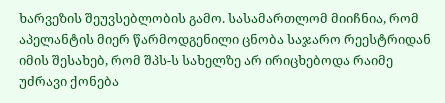ხარვეზის შეუვსებლობის გამო. სასამართლომ მიიჩნია, რომ აპელანტის მიერ წარმოდგენილი ცნობა საჯარო რეესტრიდან იმის შესახებ, რომ შპს-ს სახელზე არ ირიცხებოდა რაიმე უძრავი ქონება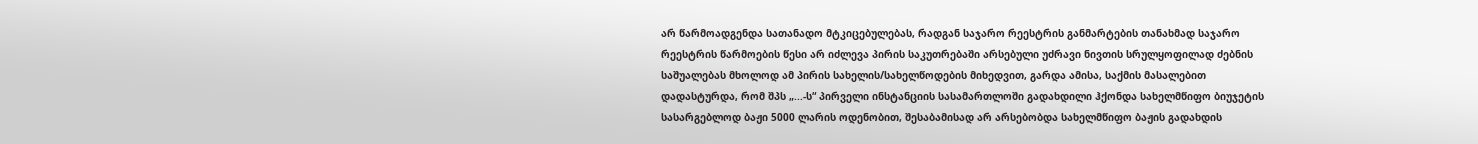არ წარმოადგენდა სათანადო მტკიცებულებას, რადგან საჯარო რეესტრის განმარტების თანახმად საჯარო რეესტრის წარმოების წესი არ იძლევა პირის საკუთრებაში არსებული უძრავი ნივთის სრულყოფილად ძებნის საშუალებას მხოლოდ ამ პირის სახელის/სახელწოდების მიხედვით, გარდა ამისა, საქმის მასალებით დადასტურდა, რომ შპს „...-ს“ პირველი ინსტანციის სასამართლოში გადახდილი ჰქონდა სახელმწიფო ბიუჯეტის სასარგებლოდ ბაჟი 5000 ლარის ოდენობით, შესაბამისად არ არსებობდა სახელმწიფო ბაჟის გადახდის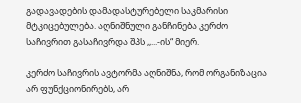გადავადების დამადასტურებელი საკმარისი მტკიცებულება. აღნიშნული განჩინება კერძო საჩივრით გასაჩივრდა შპს ,,...-ის“ მიერ.

კერძო საჩივრის ავტორმა აღნიშნა, რომ ორგანიზაცია არ ფუნქციონირებს, არ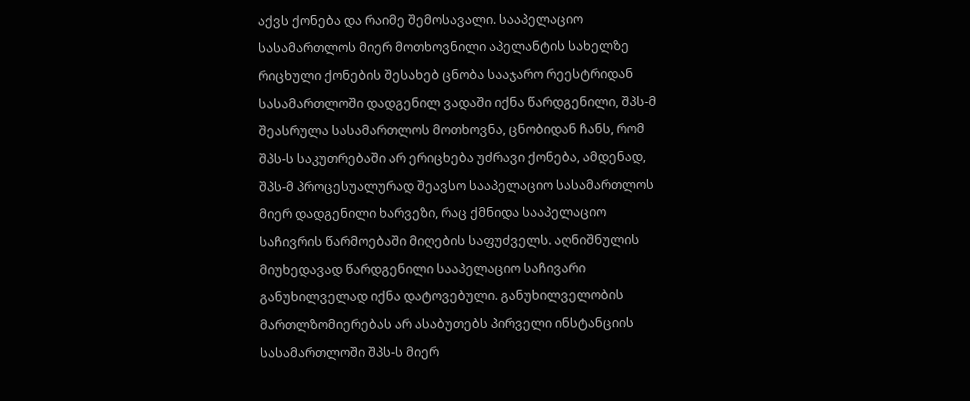აქვს ქონება და რაიმე შემოსავალი. სააპელაციო სასამართლოს მიერ მოთხოვნილი აპელანტის სახელზე რიცხული ქონების შესახებ ცნობა სააჯარო რეესტრიდან სასამართლოში დადგენილ ვადაში იქნა წარდგენილი, შპს-მ შეასრულა სასამართლოს მოთხოვნა, ცნობიდან ჩანს, რომ შპს-ს საკუთრებაში არ ერიცხება უძრავი ქონება, ამდენად, შპს-მ პროცესუალურად შეავსო სააპელაციო სასამართლოს მიერ დადგენილი ხარვეზი, რაც ქმნიდა სააპელაციო საჩივრის წარმოებაში მიღების საფუძველს. აღნიშნულის მიუხედავად წარდგენილი სააპელაციო საჩივარი განუხილველად იქნა დატოვებული. განუხილველობის მართლზომიერებას არ ასაბუთებს პირველი ინსტანციის სასამართლოში შპს-ს მიერ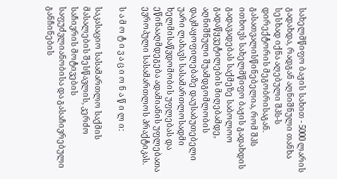სახელმწიფო ბაჟის სახით - 5000 ლარის გადახდა, რადგან აღნიშნული თანხა სესხად იქნა აღებული შპს-ს დირექტორის მეგობრისაგან. გასათვალისწინებელია, რომ შპს ითხოვს სახელმწიფო ბაჟის გადახდის გადავადებას საქმეზე საბოლოო გადაწყვეტილების მიღებამდე, აღნიშნული შუამდგომლობის დაკმაყოფილებაზე დაუსაბუთებელი უარი ლახავს სასამართლოსადმი ხელმისაწვდომობის უფლებას და ეწინააღმდეგება ადამიანის უფლებათა ევროპული სასამართლოს პრაქტიკას.

ს ა მ ო ტ ი ვ ა ც ი ო ნ ა წ ი ლ ი:

საკასაციო სასამართლო საქმის მასალების შესწავლის, კერძო საჩივრის მოტივების საფუძვლიანობისა და გასაჩივრებული განჩინების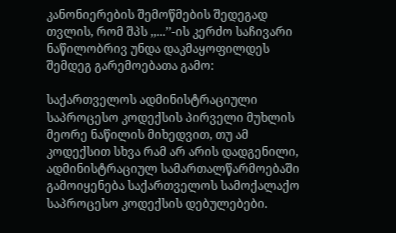კანონიერების შემოწმების შედეგად თვლის, რომ შპს ,,...’’-ის კერძო საჩივარი ნაწილობრივ უნდა დაკმაყოფილდეს შემდეგ გარემოებათა გამო:

საქართველოს ადმინისტრაციული საპროცესო კოდექსის პირველი მუხლის მეორე ნაწილის მიხედვით, თუ ამ კოდექსით სხვა რამ არ არის დადგენილი, ადმინისტრაციულ სამართალწარმოებაში გამოიყენება საქართველოს სამოქალაქო საპროცესო კოდექსის დებულებები.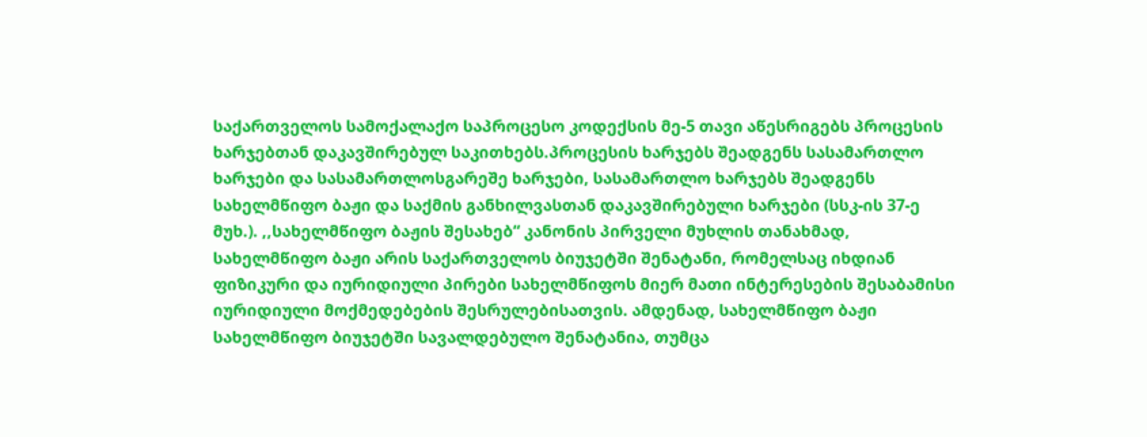საქართველოს სამოქალაქო საპროცესო კოდექსის მე-5 თავი აწესრიგებს პროცესის ხარჯებთან დაკავშირებულ საკითხებს.პროცესის ხარჯებს შეადგენს სასამართლო ხარჯები და სასამართლოსგარეშე ხარჯები, სასამართლო ხარჯებს შეადგენს სახელმწიფო ბაჟი და საქმის განხილვასთან დაკავშირებული ხარჯები (სსკ-ის 37-ე მუხ.). ,,სახელმწიფო ბაჟის შესახებ“ კანონის პირველი მუხლის თანახმად, სახელმწიფო ბაჟი არის საქართველოს ბიუჯეტში შენატანი, რომელსაც იხდიან ფიზიკური და იურიდიული პირები სახელმწიფოს მიერ მათი ინტერესების შესაბამისი იურიდიული მოქმედებების შესრულებისათვის. ამდენად, სახელმწიფო ბაჟი სახელმწიფო ბიუჯეტში სავალდებულო შენატანია, თუმცა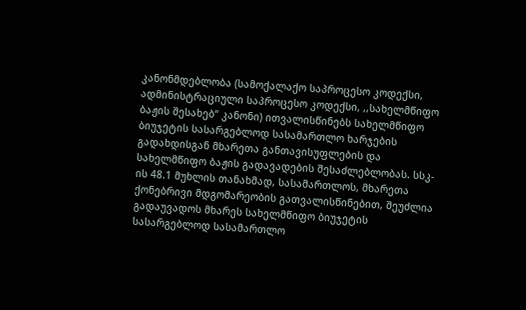კანონმდებლობა (სამოქალაქო საპროცესო კოდექსი, ადმინისტრაციული საპროცესო კოდექსი, ,,სახელმწიფო ბაჟის შესახებ“ კანონი) ითვალისწინებს სახელმწიფო ბიუჯეტის სასარგებლოდ სასამართლო ხარჯების გადახდისგან მხარეთა განთავისუფლების და სახელმწიფო ბაჟის გადავადების შესაძლებლობას. სსკ-ის 48.1 მუხლის თანახმად, სასამართლოს, მხარეთა ქონებრივი მდგომარეობის გათვალისწინებით, შეუძლია გადაუვადოს მხარეს სახელმწიფო ბიუჯეტის სასარგებლოდ სასამართლო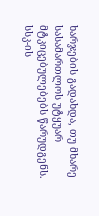ხარჯების გადახდა, თუ მხარე სასამართლოს უტყუარ მტკიცებულებებს წარუდგენს. სსკ-ის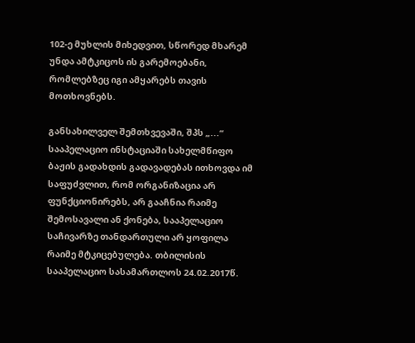102-ე მუხლის მიხედვით, სწორედ მხარემ უნდა ამტკიცოს ის გარემოებანი, რომლებზეც იგი ამყარებს თავის მოთხოვნებს.

განსახილველ შემთხვევაში, შპს „...“ სააპელაციო ინსტაციაში სახელმწიფო ბაჟის გადახდის გადავადებას ითხოვდა იმ საფუძვლით, რომ ორგანიზაცია არ ფუნქციონირებს, არ გააჩნია რაიმე შემოსავალი ან ქონება, სააპელაციო საჩივარზე თანდართული არ ყოფილა რაიმე მტკიცებულება. თბილისის სააპელაციო სასამართლოს 24.02.2017წ.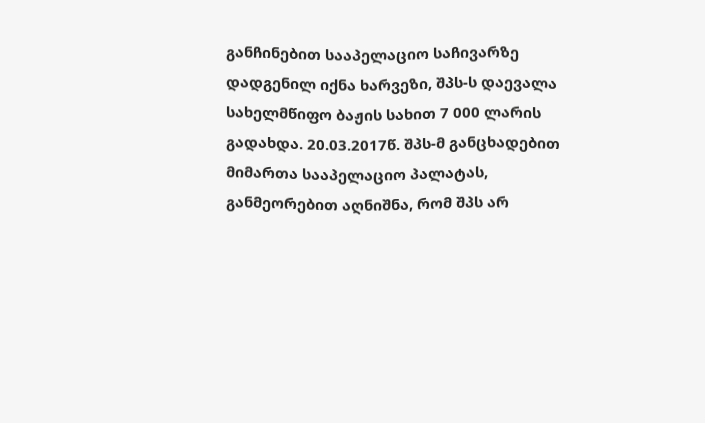განჩინებით სააპელაციო საჩივარზე დადგენილ იქნა ხარვეზი, შპს-ს დაევალა სახელმწიფო ბაჟის სახით 7 000 ლარის გადახდა. 20.03.2017წ. შპს-მ განცხადებით მიმართა სააპელაციო პალატას, განმეორებით აღნიშნა, რომ შპს არ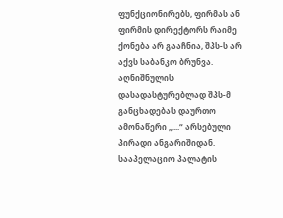ფუნქციონირებს, ფირმას ან ფირმის დირექტორს რაიმე ქონება არ გააჩნია, შპს-ს არ აქვს საბანკო ბრუნვა. აღნიშნულის დასადასტურებლად შპს-მ განცხადებას დაურთო ამონაწერი „...“ არსებული პირადი ანგარიშიდან. სააპელაციო პალატის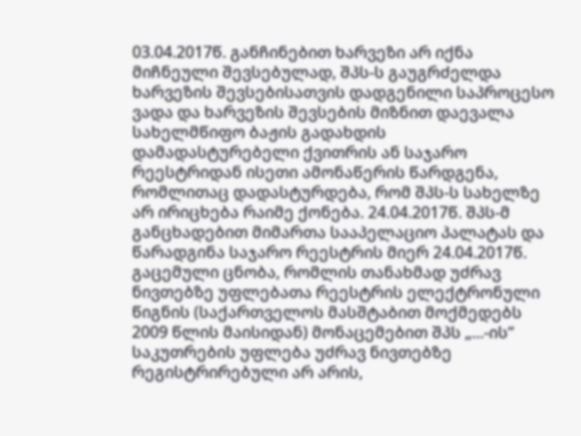03.04.2017წ. განჩინებით ხარვეზი არ იქნა მიჩნეული შევსებულად, შპს-ს გაუგრძელდა ხარვეზის შევსებისათვის დადგენილი საპროცესო ვადა და ხარვეზის შევსების მიზნით დაევალა სახელმწიფო ბაჟის გადახდის დამადასტურებელი ქვითრის ან საჯარო რეესტრიდან ისეთი ამონაწერის წარდგენა, რომლითაც დადასტურდება, რომ შპს-ს სახელზე არ ირიცხება რაიმე ქონება. 24.04.2017წ. შპს-მ განცხადებით მიმართა სააპელაციო პალატას და წარადგინა საჯარო რეესტრის მიერ 24.04.2017წ. გაცემული ცნობა, რომლის თანახმად უძრავ ნივთებზე უფლებათა რეესტრის ელექტრონული წიგნის (საქართველოს მასშტაბით მოქმედებს 2009 წლის მაისიდან) მონაცემებით შპს „...-ის“ საკუთრების უფლება უძრავ ნივთებზე რეგისტრირებული არ არის,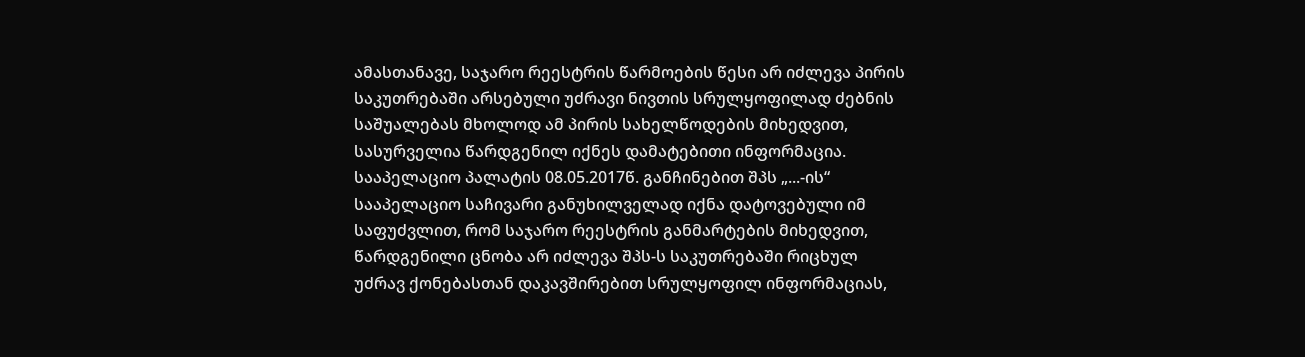ამასთანავე, საჯარო რეესტრის წარმოების წესი არ იძლევა პირის საკუთრებაში არსებული უძრავი ნივთის სრულყოფილად ძებნის საშუალებას მხოლოდ ამ პირის სახელწოდების მიხედვით, სასურველია წარდგენილ იქნეს დამატებითი ინფორმაცია. სააპელაციო პალატის 08.05.2017წ. განჩინებით შპს „...-ის“ სააპელაციო საჩივარი განუხილველად იქნა დატოვებული იმ საფუძვლით, რომ საჯარო რეესტრის განმარტების მიხედვით, წარდგენილი ცნობა არ იძლევა შპს-ს საკუთრებაში რიცხულ უძრავ ქონებასთან დაკავშირებით სრულყოფილ ინფორმაციას,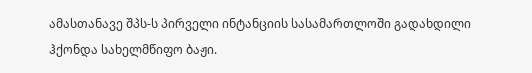ამასთანავე შპს-ს პირველი ინტანციის სასამართლოში გადახდილი ჰქონდა სახელმწიფო ბაჟი.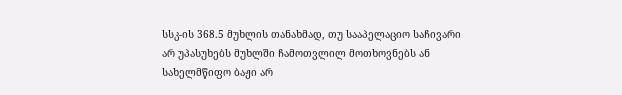სსკ-ის 368.5 მუხლის თანახმად, თუ სააპელაციო საჩივარი არ უპასუხებს მუხლში ჩამოთვლილ მოთხოვნებს ან სახელმწიფო ბაჟი არ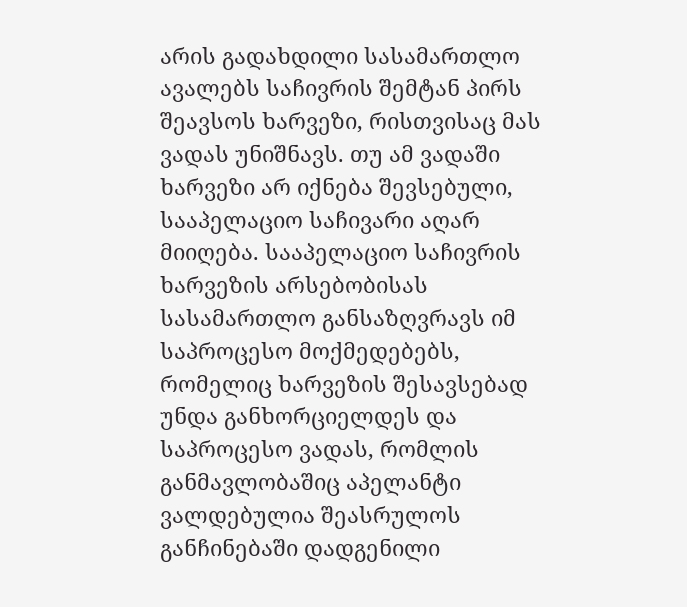არის გადახდილი სასამართლო ავალებს საჩივრის შემტან პირს შეავსოს ხარვეზი, რისთვისაც მას ვადას უნიშნავს. თუ ამ ვადაში ხარვეზი არ იქნება შევსებული, სააპელაციო საჩივარი აღარ მიიღება. სააპელაციო საჩივრის ხარვეზის არსებობისას სასამართლო განსაზღვრავს იმ საპროცესო მოქმედებებს, რომელიც ხარვეზის შესავსებად უნდა განხორციელდეს და საპროცესო ვადას, რომლის განმავლობაშიც აპელანტი ვალდებულია შეასრულოს განჩინებაში დადგენილი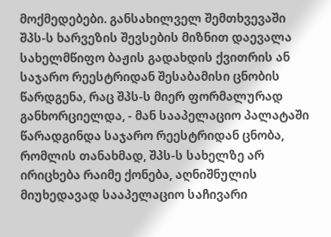მოქმედებები. განსახილველ შემთხვევაში შპს-ს ხარვეზის შევსების მიზნით დაევალა სახელმწიფო ბაჟის გადახდის ქვითრის ან საჯარო რეესტრიდან შესაბამისი ცნობის წარდგენა, რაც შპს-ს მიერ ფორმალურად განხორციელდა, - მან სააპელაციო პალატაში წარადგინდა საჯარო რეესტრიდან ცნობა, რომლის თანახმად, შპს-ს სახელზე არ ირიცხება რაიმე ქონება, აღნიშნულის მიუხედავად სააპელაციო საჩივარი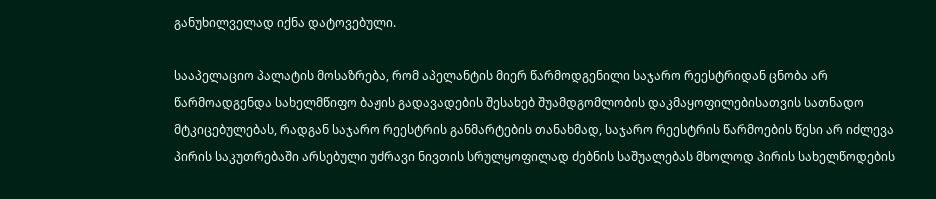განუხილველად იქნა დატოვებული.

სააპელაციო პალატის მოსაზრება, რომ აპელანტის მიერ წარმოდგენილი საჯარო რეესტრიდან ცნობა არ წარმოადგენდა სახელმწიფო ბაჟის გადავადების შესახებ შუამდგომლობის დაკმაყოფილებისათვის სათნადო მტკიცებულებას, რადგან საჯარო რეესტრის განმარტების თანახმად, საჯარო რეესტრის წარმოების წესი არ იძლევა პირის საკუთრებაში არსებული უძრავი ნივთის სრულყოფილად ძებნის საშუალებას მხოლოდ პირის სახელწოდების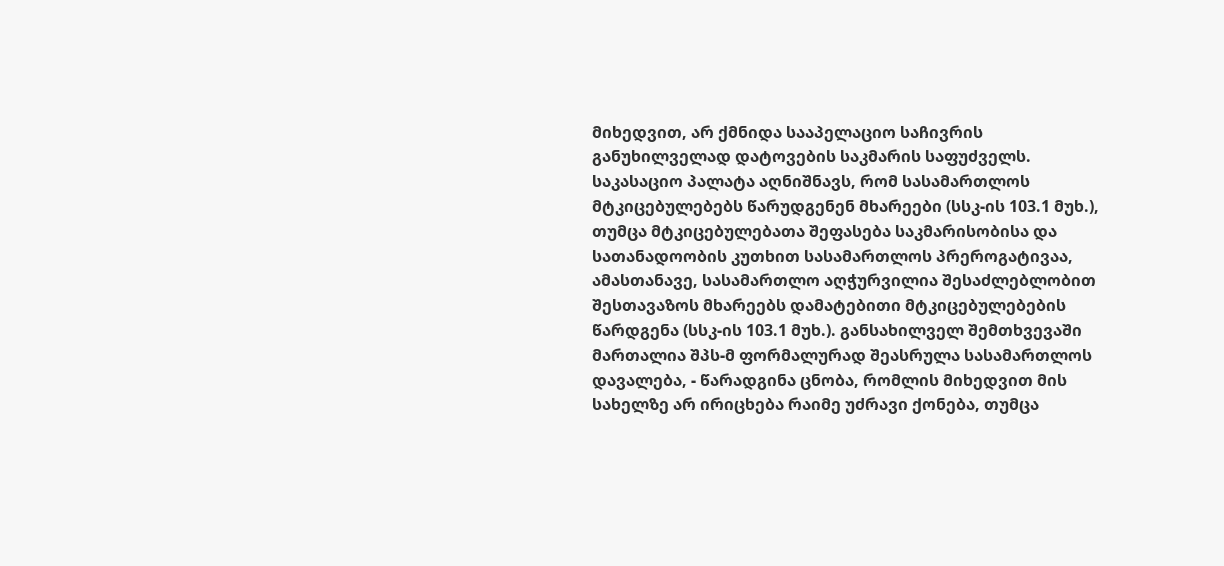მიხედვით, არ ქმნიდა სააპელაციო საჩივრის განუხილველად დატოვების საკმარის საფუძველს. საკასაციო პალატა აღნიშნავს, რომ სასამართლოს მტკიცებულებებს წარუდგენენ მხარეები (სსკ-ის 103.1 მუხ.), თუმცა მტკიცებულებათა შეფასება საკმარისობისა და სათანადოობის კუთხით სასამართლოს პრეროგატივაა, ამასთანავე, სასამართლო აღჭურვილია შესაძლებლობით შესთავაზოს მხარეებს დამატებითი მტკიცებულებების წარდგენა (სსკ-ის 103.1 მუხ.). განსახილველ შემთხვევაში მართალია შპს-მ ფორმალურად შეასრულა სასამართლოს დავალება, - წარადგინა ცნობა, რომლის მიხედვით მის სახელზე არ ირიცხება რაიმე უძრავი ქონება, თუმცა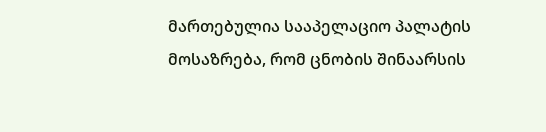მართებულია სააპელაციო პალატის მოსაზრება, რომ ცნობის შინაარსის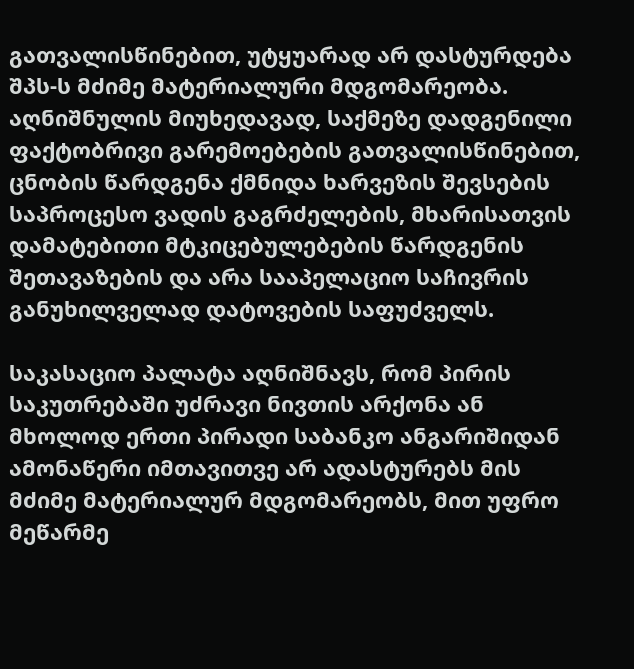გათვალისწინებით, უტყუარად არ დასტურდება შპს-ს მძიმე მატერიალური მდგომარეობა. აღნიშნულის მიუხედავად, საქმეზე დადგენილი ფაქტობრივი გარემოებების გათვალისწინებით, ცნობის წარდგენა ქმნიდა ხარვეზის შევსების საპროცესო ვადის გაგრძელების, მხარისათვის დამატებითი მტკიცებულებების წარდგენის შეთავაზების და არა სააპელაციო საჩივრის განუხილველად დატოვების საფუძველს.

საკასაციო პალატა აღნიშნავს, რომ პირის საკუთრებაში უძრავი ნივთის არქონა ან მხოლოდ ერთი პირადი საბანკო ანგარიშიდან ამონაწერი იმთავითვე არ ადასტურებს მის მძიმე მატერიალურ მდგომარეობს, მით უფრო მეწარმე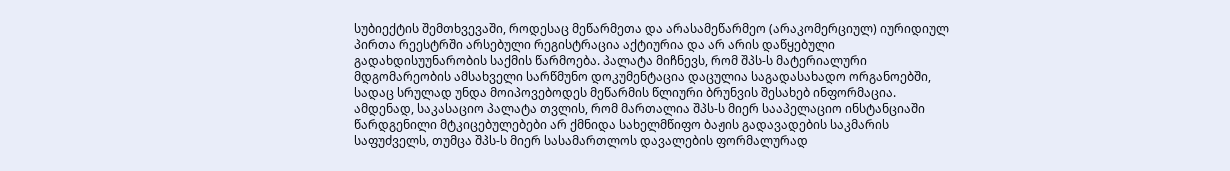სუბიექტის შემთხვევაში, როდესაც მეწარმეთა და არასამეწარმეო (არაკომერციულ) იურიდიულ პირთა რეესტრში არსებული რეგისტრაცია აქტიურია და არ არის დაწყებული გადახდისუუნარობის საქმის წარმოება. პალატა მიჩნევს, რომ შპს-ს მატერიალური მდგომარეობის ამსახველი სარწმუნო დოკუმენტაცია დაცულია საგადასახადო ორგანოებში, სადაც სრულად უნდა მოიპოვებოდეს მეწარმის წლიური ბრუნვის შესახებ ინფორმაცია. ამდენად, საკასაციო პალატა თვლის, რომ მართალია შპს-ს მიერ სააპელაციო ინსტანციაში წარდგენილი მტკიცებულებები არ ქმნიდა სახელმწიფო ბაჟის გადავადების საკმარის საფუძველს, თუმცა შპს-ს მიერ სასამართლოს დავალების ფორმალურად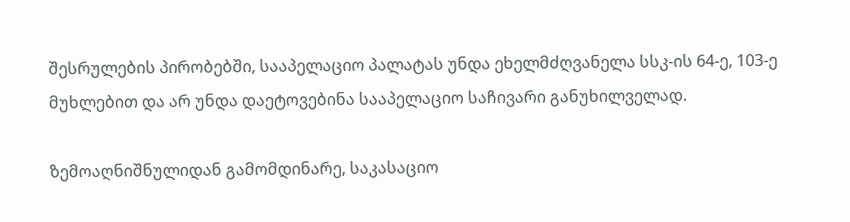შესრულების პირობებში, სააპელაციო პალატას უნდა ეხელმძღვანელა სსკ-ის 64-ე, 103-ე მუხლებით და არ უნდა დაეტოვებინა სააპელაციო საჩივარი განუხილველად.

ზემოაღნიშნულიდან გამომდინარე, საკასაციო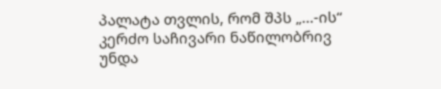პალატა თვლის, რომ შპს „...-ის“ კერძო საჩივარი ნაწილობრივ უნდა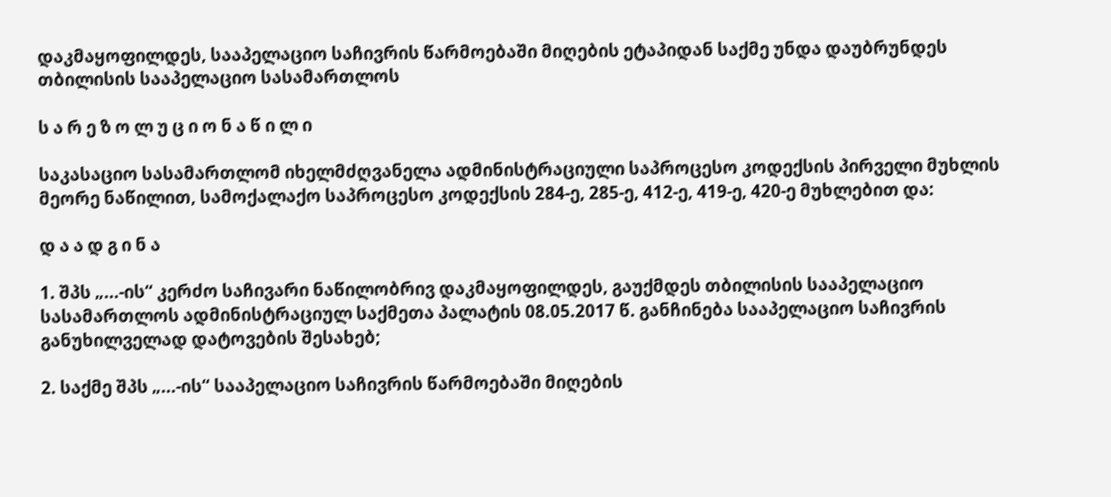დაკმაყოფილდეს, სააპელაციო საჩივრის წარმოებაში მიღების ეტაპიდან საქმე უნდა დაუბრუნდეს თბილისის სააპელაციო სასამართლოს

ს ა რ ე ზ ო ლ უ ც ი ო ნ ა წ ი ლ ი

საკასაციო სასამართლომ იხელმძღვანელა ადმინისტრაციული საპროცესო კოდექსის პირველი მუხლის მეორე ნაწილით, სამოქალაქო საპროცესო კოდექსის 284-ე, 285-ე, 412-ე, 419-ე, 420-ე მუხლებით და:

დ ა ა დ გ ი ნ ა

1. შპს „...-ის“ კერძო საჩივარი ნაწილობრივ დაკმაყოფილდეს, გაუქმდეს თბილისის სააპელაციო სასამართლოს ადმინისტრაციულ საქმეთა პალატის 08.05.2017 წ. განჩინება სააპელაციო საჩივრის განუხილველად დატოვების შესახებ;

2. საქმე შპს „...-ის“ სააპელაციო საჩივრის წარმოებაში მიღების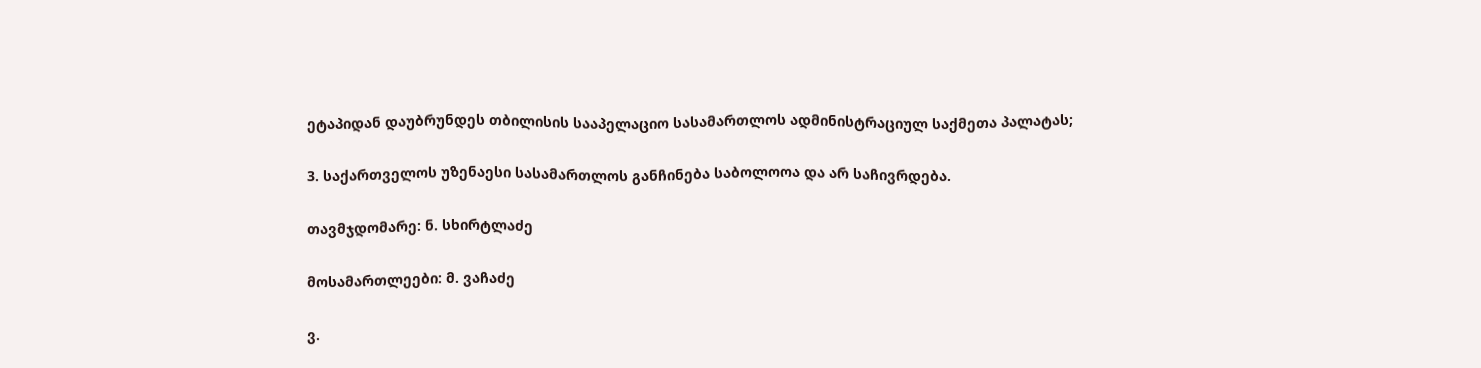ეტაპიდან დაუბრუნდეს თბილისის სააპელაციო სასამართლოს ადმინისტრაციულ საქმეთა პალატას;

3. საქართველოს უზენაესი სასამართლოს განჩინება საბოლოოა და არ საჩივრდება.

თავმჯდომარე: ნ. სხირტლაძე

მოსამართლეები: მ. ვაჩაძე

ვ.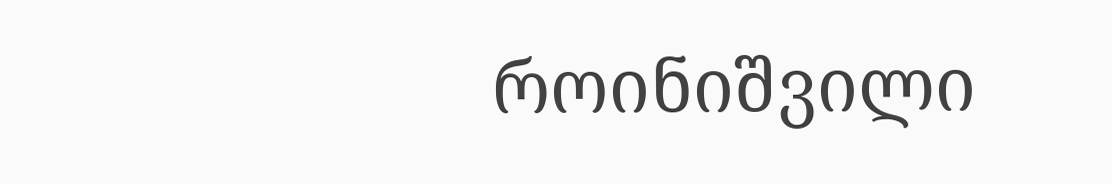როინიშვილი